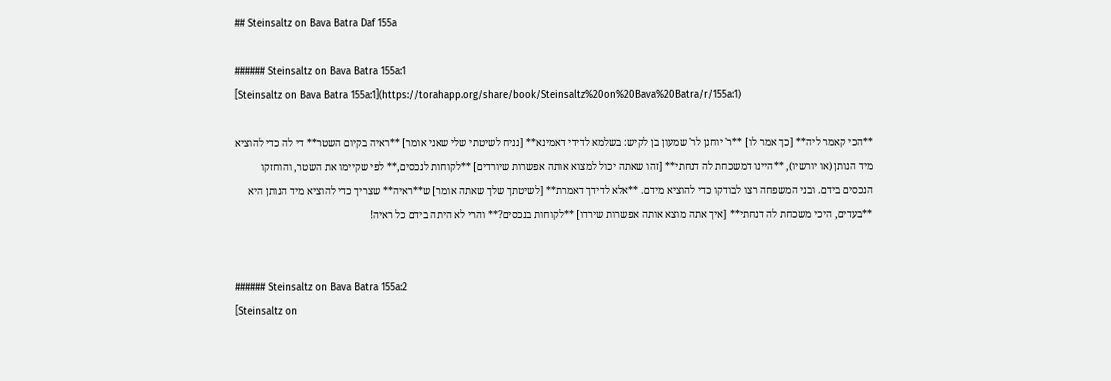## Steinsaltz on Bava Batra Daf 155a

###### Steinsaltz on Bava Batra 155a:1
[Steinsaltz on Bava Batra 155a:1](https://torahapp.org/share/book/Steinsaltz%20on%20Bava%20Batra/r/155a:1)

**הכי קאמר ליה** [כך אמר לו] **ר' יוחנן לר' שמעון בן לקיש: בשלמא לדידי דאמינא** [נניח לשיטתי שלי שאני אומר] **ראיה בקיום השטר** די לה כדי להוציא מיד הנותן (או יורשיו), **היינו דמשכחת לה דנחתי** [זהו שאתה יכול למצוא אותה אפשרות שיורדים] **לקוחות לנכסים,** לפי שקיימו את השטר, והוחזקו הנכסים בידם. ובני המשפחה רצו לבודקו כדי להוציא מידם. **אלא לדידך דאמרת** [לשיטתך שלך שאתה אומר] ש**ראיה** שצריך כדי להוציא מיד הנותן היא **בעדים, היכי משכחת לה דנחתי** [איך אתה מוצא אותה אפשרות שירדו] **לקוחות בנכסים?** והרי לא היתה בידם כל ראיה!


###### Steinsaltz on Bava Batra 155a:2
[Steinsaltz on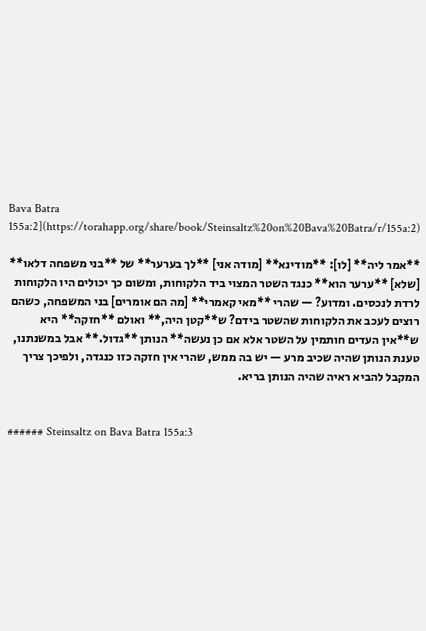Bava Batra 155a:2](https://torahapp.org/share/book/Steinsaltz%20on%20Bava%20Batra/r/155a:2)

**אמר ליה** [לו]: **מודינא** [מודה אני] **לך בערער** של **בני משפחה דלאו** [שלא] **ערער הוא** כנגד השטר המצוי ביד הלקוחות, ומשום כך יכולים היו הלקוחות לרדת לנכסים. ומדוע? — שהרי **מאי קאמרי** [מה הם אומרים] בני המשפחה, כשהם רוצים לעכב את הלקוחות שהשטר בידם? ש**קטן היה,** ואולם **חזקה** היא ש**אין העדים חותמין על השטר אלא אם כן נעשה** הנותן **גדול.** אבל במשנתנו, טענת הנותן שהיה שכיב מרע — יש בה ממש, שהרי אין חזקה כזו כנגדה, ולפיכך צריך המקבל להביא ראיה שהיה הנותן בריא.


###### Steinsaltz on Bava Batra 155a:3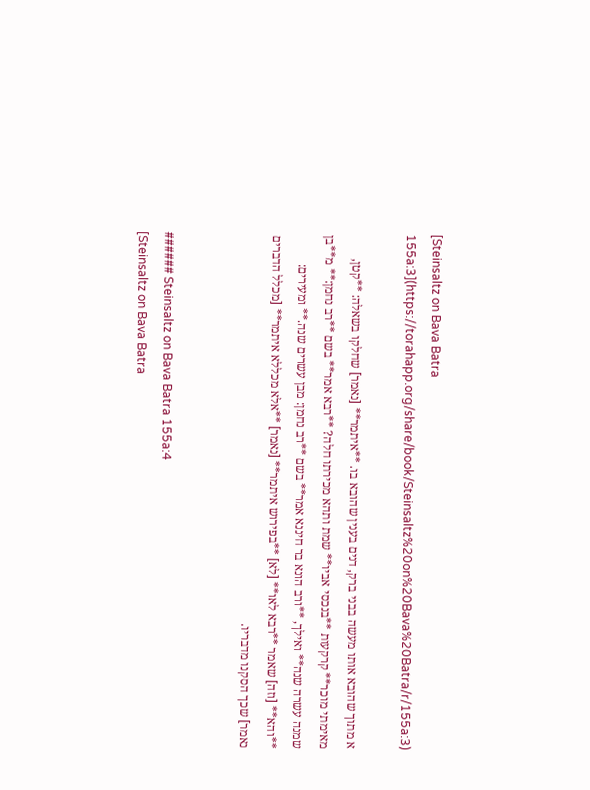[Steinsaltz on Bava Batra 155a:3](https://torahapp.org/share/book/Steinsaltz%20on%20Bava%20Batra/r/155a:3)

א מתוך שהובא אותו מעשה בבני ברק, דנים בענין שהובא בו. **איתמר** [נאמר] שחלקו בשאלה: **קטן, מאימתי מוכר** קרקעות **בנכסי אביו** שמת ותהא מכירתו חלה? **רבא אמר** בשם **רב נחמן:** מ**בן שמנה עשרה שנה** ואילך, **ורב הונא בר חיננא אמר** בשם **רב נחמן: מבן עשרים שנה.** ומעירים: **והא** [וזה] שאמר **רבא לאו** [לא] **בפירוש איתמר** [נאמר] **אלא מכללא איתמר** [מכלל הדברים נאמר] שכך הסקנו מדבריו.


###### Steinsaltz on Bava Batra 155a:4
[Steinsaltz on Bava Batra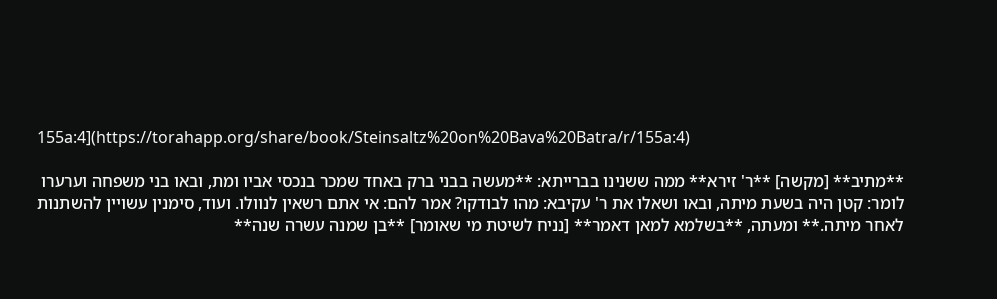155a:4](https://torahapp.org/share/book/Steinsaltz%20on%20Bava%20Batra/r/155a:4)

**מתיב** [מקשה] **ר' זירא** ממה ששנינו בברייתא: **מעשה בבני ברק באחד שמכר בנכסי אביו ומת, ובאו בני משפחה וערערו לומר: קטן היה בשעת מיתה, ובאו ושאלו את ר' עקיבא: מהו לבודקו? אמר להם: אי אתם רשאין לנוולו. ועוד, סימנין עשויין להשתנות לאחר מיתה.** ומעתה, **בשלמא למאן דאמר** [נניח לשיטת מי שאומר] **בן שמנה עשרה שנה**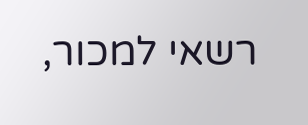רשאי למכור,